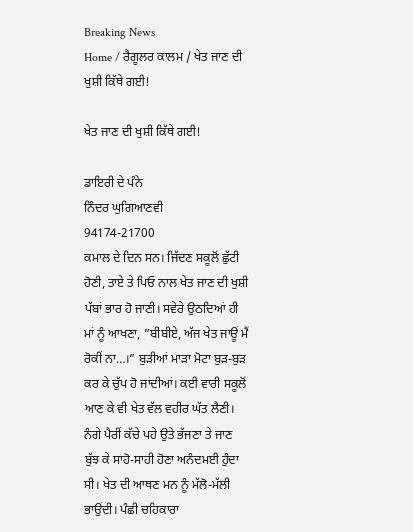Breaking News
Home / ਰੈਗੂਲਰ ਕਾਲਮ / ਖੇਤ ਜਾਣ ਦੀ ਖੁਸ਼ੀ ਕਿੱਥੇ ਗਈ!

ਖੇਤ ਜਾਣ ਦੀ ਖੁਸ਼ੀ ਕਿੱਥੇ ਗਈ!

ਡਾਇਰੀ ਦੇ ਪੰਨੇ
ਨਿੰਦਰ ਘੁਗਿਆਣਵੀ
94174-21700
ਕਮਾਲ ਦੇ ਦਿਨ ਸਨ। ਜਿੱਦਣ ਸਕੂਲੋਂ ਛੁੱਟੀ ਹੋਣੀ, ਤਾਏ ਤੇ ਪਿਓ ਨਾਲ ਖੇਤ ਜਾਣ ਦੀ ਖੁਸ਼ੀ ਪੱਬਾਂ ਭਾਰ ਹੋ ਜਾਣੀ। ਸਵੇਰੇ ਉਠਦਿਆਂ ਹੀ ਮਾਂ ਨੂੰ ਆਖਣਾ, ”ਬੀਬੀਏ, ਅੱਜ ਖੇਤ ਜਾਊਂ ਮੈਂ ਰੋਕੀਂ ਨਾ…।” ਬੁੜੀਆਂ ਮਾੜਾ ਮੋਟਾ ਬੁੜ-ਬੁੜ ਕਰ ਕੇ ਚੁੱਪ ਹੋ ਜਾਂਦੀਆਂ। ਕਈ ਵਾਰੀ ਸਕੂਲੋਂ ਆਣ ਕੇ ਵੀ ਖੇਤ ਵੱਲ ਵਹੀਰ ਘੱਤ ਲੈਣੀ। ਨੰਗੇ ਪੈਰੀਂ ਕੱਚੇ ਪਹੇ ਉਤੇ ਭੱਜਣਾ ਤੇ ਜਾਣ ਬੁੱਝ ਕੇ ਸਾਹੋ-ਸਾਹੀ ਹੋਣਾ ਅਨੰਦਮਈ ਹੁੰਦਾ ਸੀ। ਖੇਤ ਦੀ ਆਥਣ ਮਨ ਨੂੰ ਮੱਲੋ-ਮੱਲੀ ਭਾਉਂਦੀ। ਪੰਛੀ ਚਹਿਕਾਰਾ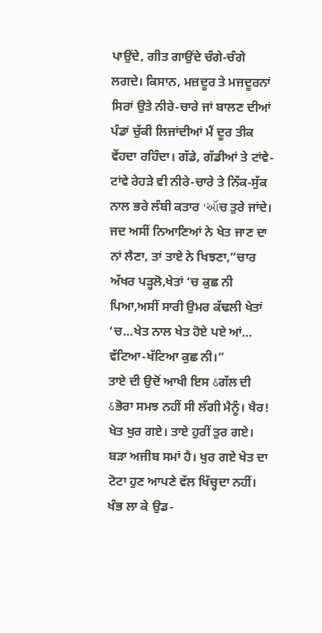ਪਾਉਂਦੇ, ਗੀਤ ਗਾਉਂਦੇ ਚੰਗੇ-ਚੰਗੇ ਲਗਦੇ। ਕਿਸਾਨ, ਮਜ਼ਦੂਰ ਤੇ ਮਜਦੂਰਨਾਂ ਸਿਰਾਂ ਉਤੇ ਨੀਰੇ-ਚਾਰੇ ਜਾਂ ਬਾਲਣ ਦੀਆਂ ਪੰਡਾਂ ਚੁੱਕੀ ਲਿਜਾਂਦੀਆਂ ਮੈਂ ਦੂਰ ਤੀਕ ਵੇਂਹਦਾ ਰਹਿੰਦਾ। ਗੱਡੇ, ਗੱਡੀਆਂ ਤੇ ਟਾਂਵੇ-ਟਾਂਵੇ ਰੇਹੜੇ ਵੀ ਨੀਰੇ-ਚਾਰੇ ਤੇ ਨਿੱਕ-ਸੁੱਕ ਨਾਲ ਭਰੇ ਲੰਬੀ ਕਤਾਰ ‘ઑਚ ਤੁਰੇ ਜਾਂਦੇ। ਜਦ ਅਸੀਂ ਨਿਆਣਿਆਂ ਨੇ ਖੇਤ ਜਾਣ ਦਾ ਨਾਂ ਲੈਣਾ, ਤਾਂ ਤਾਏ ਨੇ ਖਿਝਣਾ,”ਚਾਰ ਅੱਖਰ ਪੜ੍ਹਲੋ,ਖੇਤਾਂ ‘ਚ ਕੁਛ ਨੀ ਪਿਆ,ਅਸੀਂ ਸਾਰੀ ਉਮਰ ਕੱਢਲੀ ਖੇਤਾਂ ‘ਚ…ਖੇਤ ਨਾਲ ਖੇਤ ਹੋਏ ਪਏ ਆਂ… ਵੱਟਿਆ-ਖੱਟਿਆ ਕੁਛ ਨੀ।”
ਤਾਏ ਦੀ ਉਦੋਂ ਆਖੀ ਇਸ ઠਗੱਲ ਦੀ ઠਭੋਰਾ ਸਮਝ ਨਹੀਂ ਸੀ ਲੱਗੀ ਮੈਨੂੰ। ਖੈਰ! ਖੇਤ ਖੁਰ ਗਏ। ਤਾਏ ਹੁਰੀਂ ਤੁਰ ਗਏ। ਬੜਾ ਅਜੀਬ ਸਮਾਂ ਹੈ। ਖੁਰ ਗਏ ਖੇਤ ਦਾ ਟੋਟਾ ਹੁਣ ਆਪਣੇ ਵੱਲ ਖਿੱਚ੍ਹਦਾ ਨਹੀਂ। ਖੰਭ ਲਾ ਕੇ ਉਡ-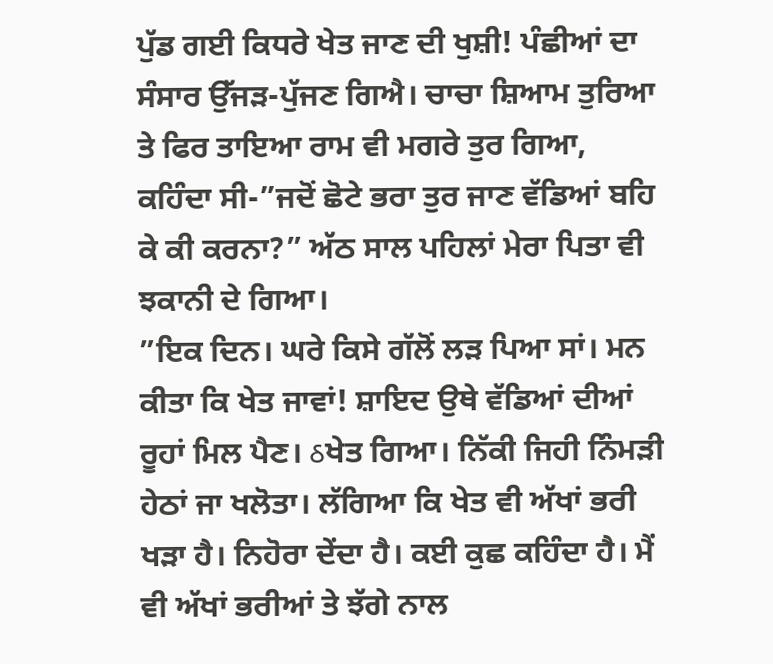ਪੁੱਡ ਗਈ ਕਿਧਰੇ ਖੇਤ ਜਾਣ ਦੀ ਖੁਸ਼ੀ! ਪੰਛੀਆਂ ਦਾ ਸੰਸਾਰ ਉੱਜੜ-ਪੁੱਜਣ ਗਿਐ। ਚਾਚਾ ਸ਼ਿਆਮ ਤੁਰਿਆ ਤੇ ਫਿਰ ਤਾਇਆ ਰਾਮ ਵੀ ਮਗਰੇ ਤੁਰ ਗਿਆ, ਕਹਿੰਦਾ ਸੀ-”ਜਦੋਂ ਛੋਟੇ ਭਰਾ ਤੁਰ ਜਾਣ ਵੱਡਿਆਂ ਬਹਿ ਕੇ ਕੀ ਕਰਨਾ?” ਅੱਠ ਸਾਲ ਪਹਿਲਾਂ ਮੇਰਾ ਪਿਤਾ ਵੀ ਝਕਾਨੀ ਦੇ ਗਿਆ।
”ਇਕ ਦਿਨ। ਘਰੇ ਕਿਸੇ ਗੱਲੋਂ ਲੜ ਪਿਆ ਸਾਂ। ਮਨ ਕੀਤਾ ਕਿ ਖੇਤ ਜਾਵਾਂ! ਸ਼ਾਇਦ ਉਥੇ ਵੱਡਿਆਂ ਦੀਆਂ ਰੂਹਾਂ ਮਿਲ ਪੈਣ। ઠਖੇਤ ਗਿਆ। ਨਿੱਕੀ ਜਿਹੀ ਨਿੰਮੜੀ ਹੇਠਾਂ ਜਾ ਖਲੋਤਾ। ਲੱਗਿਆ ਕਿ ਖੇਤ ਵੀ ਅੱਖਾਂ ਭਰੀ ਖੜਾ ਹੈ। ਨਿਹੋਰਾ ਦੇਂਦਾ ਹੈ। ਕਈ ਕੁਛ ਕਹਿੰਦਾ ਹੈ। ਮੈਂ ਵੀ ਅੱਖਾਂ ਭਰੀਆਂ ਤੇ ਝੱਗੇ ਨਾਲ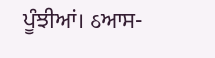ਪੂੰਝੀਆਂ। ઠਆਸ-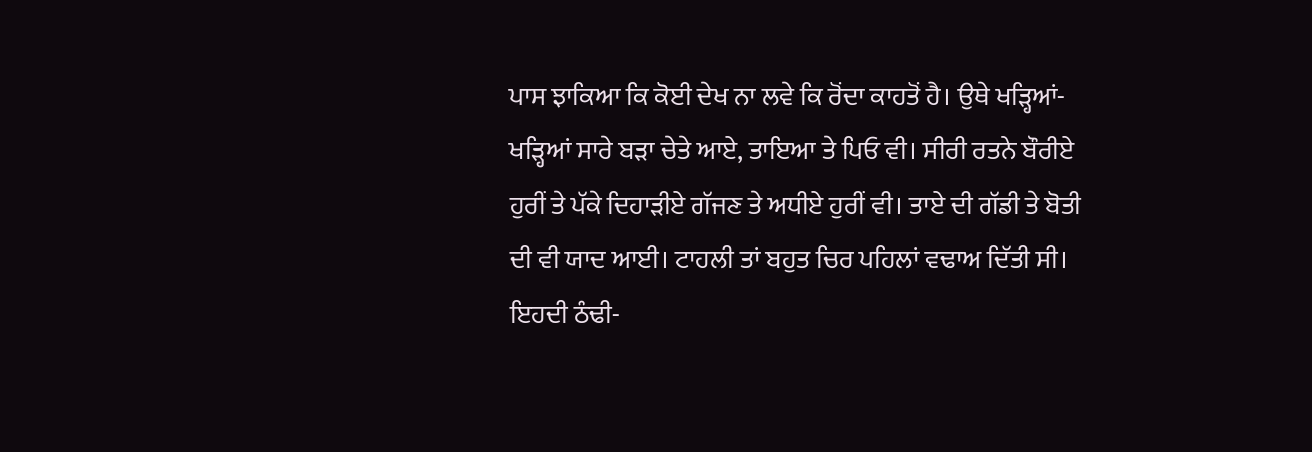ਪਾਸ ਝਾਕਿਆ ਕਿ ਕੋਈ ਦੇਖ ਨਾ ਲਵੇ ਕਿ ਰੋਂਦਾ ਕਾਹਤੋਂ ਹੈ। ਉਥੇ ਖੜ੍ਹਿਆਂ-ਖੜ੍ਹਿਆਂ ਸਾਰੇ ਬੜਾ ਚੇਤੇ ਆਏ, ਤਾਇਆ ਤੇ ਪਿਓ ਵੀ। ਸੀਰੀ ਰਤਨੇ ਬੌਰੀਏ ਹੁਰੀਂ ਤੇ ਪੱਕੇ ਦਿਹਾੜੀਏ ਗੱਜਣ ਤੇ ਅਧੀਏ ਹੁਰੀਂ ਵੀ। ਤਾਏ ਦੀ ਗੱਡੀ ਤੇ ਬੋਤੀ ਦੀ ਵੀ ਯਾਦ ਆਈ। ਟਾਹਲੀ ਤਾਂ ਬਹੁਤ ਚਿਰ ਪਹਿਲਾਂ ਵਢਾਅ ਦਿੱਤੀ ਸੀ। ਇਹਦੀ ਠੰਢੀ-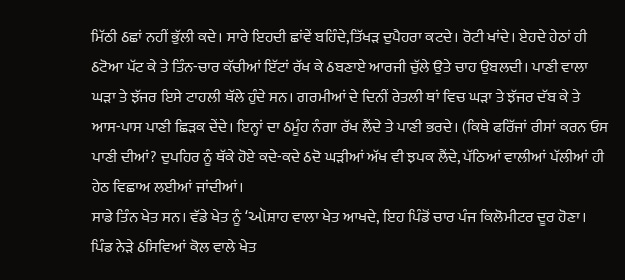ਮਿੱਠੀ ઠਛਾਂ ਨਹੀਂ ਭੁੱਲੀ ਕਦੇ। ਸਾਰੇ ਇਹਦੀ ਛਾਂਵੇਂ ਬਹਿੰਦੇ,ਤਿੱਖੜ ਦੁਪੈਹਰਾ ਕਟਦੇ। ਰੋਟੀ ਖਾਂਦੇ। ਏਹਦੇ ਹੇਠਾਂ ਹੀ ઠਟੋਆ ਪੱਟ ਕੇ ਤੇ ਤਿੰਨ-ਚਾਰ ਕੱਚੀਆਂ ਇੱਟਾਂ ਰੱਖ ਕੇ ઠਬਣਾਏ ਆਰਜੀ ਚੁੱਲੇ ਉਤੇ ਚਾਹ ਉਬਲਦੀ। ਪਾਣੀ ਵਾਲਾ ਘੜਾ ਤੇ ਝੱਜਰ ਇਸੇ ਟਾਹਲੀ ਥੱਲੇ ਹੁੰਦੇ ਸਨ। ਗਰਮੀਆਂ ਦੇ ਦਿਨੀਂ ਰੇਤਲੀ ਥਾਂ ਵਿਚ ਘੜਾ ਤੇ ਝੱਜਰ ਦੱਬ ਕੇ ਤੇ ਆਸ-ਪਾਸ ਪਾਣੀ ਛਿੜਕ ਦੇਂਦੇ। ਇਨ੍ਹਾਂ ਦਾ ઠਮੂੰਹ ਨੰਗਾ ਰੱਖ ਲੈਂਦੇ ਤੇ ਪਾਣੀ ਭਰਦੇ। (ਕਿਥੇ ਫਰਿੱਜਾਂ ਰੀਸਾਂ ਕਰਨ ਓਸ ਪਾਣੀ ਦੀਆਂ? ਦੁਪਹਿਰ ਨੂੰ ਥੱਕੇ ਹੋਏ ਕਦੇ-ਕਦੇ ઠਦੋ ਘੜੀਆਂ ਅੱਖ ਵੀ ਝਪਕ ਲੈਂਦੇ, ਪੱਠਿਆਂ ਵਾਲੀਆਂ ਪੱਲੀਆਂ ਹੀ ਹੇਠ ਵਿਛਾਅ ਲਈਆਂ ਜਾਂਦੀਆਂ।
ਸਾਡੇ ਤਿੰਨ ਖੇਤ ਸਨ। ਵੱਡੇ ਖੇਤ ਨੂੰ ‘ઑਸ਼ਾਹ ਵਾਲਾ ਖੇਤ ਆਖਦੇ, ਇਹ ਪਿੰਡੋਂ ਚਾਰ ਪੰਜ ਕਿਲੋਮੀਟਰ ਦੂਰ ਹੋਣਾ। ਪਿੰਡ ਨੇੜੇ ઠਸਿਵਿਆਂ ਕੋਲ ਵਾਲੇ ਖੇਤ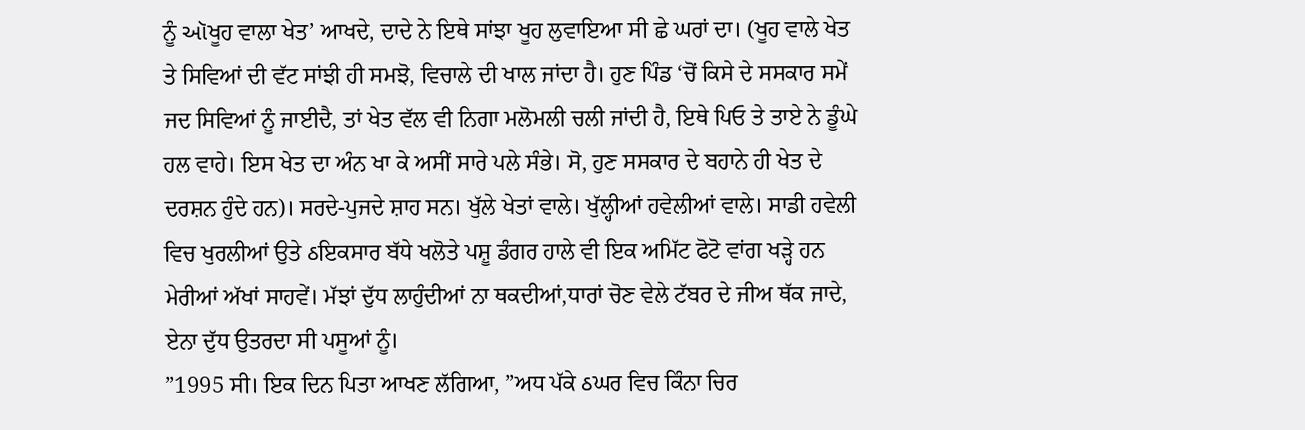ਨੂੰ ઑਖੂਹ ਵਾਲਾ ਖੇਤ’ ਆਖਦੇ, ਦਾਦੇ ਨੇ ਇਥੇ ਸਾਂਝਾ ਖੂਹ ਲੁਵਾਇਆ ਸੀ ਛੇ ਘਰਾਂ ਦਾ। (ਖੂਹ ਵਾਲੇ ਖੇਤ ਤੇ ਸਿਵਿਆਂ ਦੀ ਵੱਟ ਸਾਂਝੀ ਹੀ ਸਮਝੋ, ਵਿਚਾਲੇ ਦੀ ਖਾਲ ਜਾਂਦਾ ਹੈ। ਹੁਣ ਪਿੰਡ ‘ਚੋਂ ਕਿਸੇ ਦੇ ਸਸਕਾਰ ਸਮੇਂ ਜਦ ਸਿਵਿਆਂ ਨੂੰ ਜਾਈਦੈ, ਤਾਂ ਖੇਤ ਵੱਲ ਵੀ ਨਿਗਾ ਮਲੋਮਲੀ ਚਲੀ ਜਾਂਦੀ ਹੈ, ਇਥੇ ਪਿਓ ਤੇ ਤਾਏ ਨੇ ਡੂੰਘੇ ਹਲ ਵਾਹੇ। ਇਸ ਖੇਤ ਦਾ ਅੰਨ ਖਾ ਕੇ ਅਸੀਂ ਸਾਰੇ ਪਲੇ ਸੰਭੇ। ਸੋ, ਹੁਣ ਸਸਕਾਰ ਦੇ ਬਹਾਨੇ ਹੀ ਖੇਤ ਦੇ ਦਰਸ਼ਨ ਹੁੰਦੇ ਹਨ)। ਸਰਦੇ-ਪੁਜਦੇ ਸ਼ਾਹ ਸਨ। ਖੁੱਲੇ ਖੇਤਾਂ ਵਾਲੇ। ਖੁੱਲ੍ਹੀਆਂ ਹਵੇਲੀਆਂ ਵਾਲੇ। ਸਾਡੀ ਹਵੇਲੀ ਵਿਚ ਖੁਰਲੀਆਂ ਉਤੇ ઠਇਕਸਾਰ ਬੱਧੇ ਖਲੋਤੇ ਪਸ਼ੂ ਡੰਗਰ ਹਾਲੇ ਵੀ ਇਕ ਅਮਿੱਟ ਫੋਟੋ ਵਾਂਗ ਖੜ੍ਹੇ ਹਨ ਮੇਰੀਆਂ ਅੱਖਾਂ ਸਾਹਵੇਂ। ਮੱਝਾਂ ਦੁੱਧ ਲਾਹੁੰਦੀਆਂ ਨਾ ਥਕਦੀਆਂ,ਧਾਰਾਂ ਚੋਣ ਵੇਲੇ ਟੱਬਰ ਦੇ ਜੀਅ ਥੱਕ ਜਾਦੇ, ਏਨਾ ਦੁੱਧ ਉਤਰਦਾ ਸੀ ਪਸੂਆਂ ਨੂੰ।
”1995 ਸੀ। ਇਕ ਦਿਨ ਪਿਤਾ ਆਖਣ ਲੱਗਿਆ, ”ਅਧ ਪੱਕੇ ઠਘਰ ਵਿਚ ਕਿੰਨਾ ਚਿਰ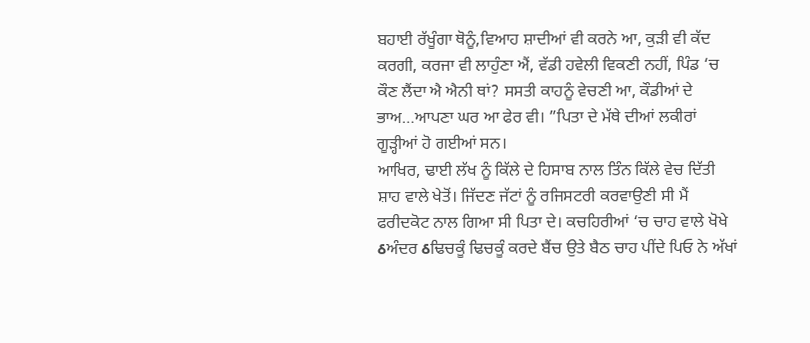ਬਹਾਈ ਰੱਖੂੰਗਾ ਥੋਨੂੰ,ਵਿਆਹ ਸ਼ਾਦੀਆਂ ਵੀ ਕਰਨੇ ਆ, ਕੁੜੀ ਵੀ ਕੱਦ ਕਰਗੀ, ਕਰਜਾ ਵੀ ਲਾਹੁੰਣਾ ਐਂ, ਵੱਡੀ ਹਵੇਲੀ ਵਿਕਣੀ ਨਹੀਂ, ਪਿੰਡ ‘ਚ ਕੌਣ ਲੈਂਦਾ ਐ ਐਨੀ ਥਾਂ? ਸਸਤੀ ਕਾਹਨੂੰ ਵੇਚਣੀ ਆ, ਕੌਡੀਆਂ ਦੇ ਭਾਅ…ਆਪਣਾ ਘਰ ਆ ਫੇਰ ਵੀ। ”ਪਿਤਾ ਦੇ ਮੱਥੇ ਦੀਆਂ ਲਕੀਰਾਂ ਗੂੜ੍ਹੀਆਂ ਹੋ ਗਈਆਂ ਸਨ।
ਆਖਿਰ, ਢਾਈ ਲੱਖ ਨੂੰ ਕਿੱਲੇ ਦੇ ਹਿਸਾਬ ਨਾਲ ਤਿੰਨ ਕਿੱਲੇ ਵੇਚ ਦਿੱਤੀ ਸ਼ਾਹ ਵਾਲੇ ਖੇਤੋਂ। ਜਿੱਦਣ ਜੱਟਾਂ ਨੂੰ ਰਜਿਸਟਰੀ ਕਰਵਾਉਣੀ ਸੀ ਮੈਂ ਫਰੀਦਕੋਟ ਨਾਲ ਗਿਆ ਸੀ ਪਿਤਾ ਦੇ। ਕਚਹਿਰੀਆਂ ‘ਚ ਚਾਹ ਵਾਲੇ ਖੋਖੇ ઠਅੰਦਰ ઠਢਿਚਕੂੰ ਢਿਚਕੂੰ ਕਰਦੇ ਬੈਂਚ ਉਤੇ ਬੈਠ ਚਾਹ ਪੀਂਦੇ ਪਿਓ ਨੇ ਅੱਖਾਂ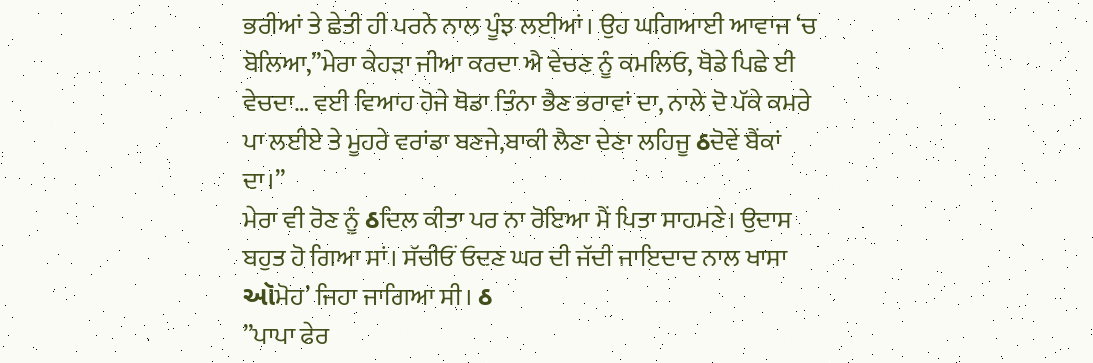ਭਰੀਆਂ ਤੇ ਛੇਤੀ ਹੀ ਪਰਨੇ ਨਾਲ ਪੂੰਝ ਲਈਆਂ। ਉਹ ਘਗਿਆਈ ਆਵਾਜ ‘ਚ ਬੋਲਿਆ,”ਮੇਰਾ ਕੇਹੜਾ ਜੀਆ ਕਰਦਾ ਐ ਵੇਚਣ ਨੂੰ ਕਮਲਿਓ, ਥੋਡੇ ਪਿਛੇ ਈ ਵੇਚਦਾ… ਵਈ ਵਿਆਹ ਹੋਜੇ ਥੋਡਾ ਤਿੰਨਾ ਭੈਣ ਭਰਾਵਾਂ ਦਾ, ਨਾਲੇ ਦੋ ਪੱਕੇ ਕਮਰੇ ਪਾ ਲਈਏ ਤੇ ਮੂਹਰੇ ਵਰਾਂਡਾ ਬਣਜੇ,ਬਾਕੀ ਲੈਣਾ ਦੇਣਾ ਲਹਿਜੂ ઠਦੋਵੇਂ ਬੈਂਕਾਂ ਦਾ।”
ਮੇਰਾ ਵੀ ਰੋਣ ਨੂੰ ઠਦਿਲ ਕੀਤਾ ਪਰ ਨਾ ਰੋਇਆ ਮੈਂ ਪਿਤਾ ਸਾਹਮਣੇ। ਉਦਾਸ ਬਹੁਤ ਹੋ ਗਿਆ ਸਾਂ। ਸੱਚੀਓਂ ਓਦਣ ਘਰ ਦੀ ਜੱਦੀ ਜਾਇਦਾਦ ਨਾਲ ਖਾਸਾ ઑਮੋਹ’ ਜਿਹਾ ਜਾਗਿਆ ਸੀ। ઠ
”ਪਾਪਾ ਫੇਰ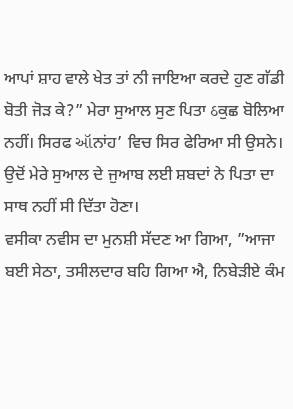ਆਪਾਂ ਸ਼ਾਹ ਵਾਲੇ ਖੇਤ ਤਾਂ ਨੀ ਜਾਇਆ ਕਰਦੇ ਹੁਣ ਗੱਡੀ ਬੋਤੀ ਜੋੜ ਕੇ?” ਮੇਰਾ ਸੁਆਲ ਸੁਣ ਪਿਤਾ ઠਕੁਛ ਬੋਲਿਆ ਨਹੀਂ। ਸਿਰਫ ઑਨਾਂਹ’ ਵਿਚ ਸਿਰ ਫੇਰਿਆ ਸੀ ਉਸਨੇ। ਉਦੋਂ ਮੇਰੇ ਸੁਆਲ ਦੇ ਜੁਆਬ ਲਈ ਸ਼ਬਦਾਂ ਨੇ ਪਿਤਾ ਦਾ ਸਾਥ ਨਹੀਂ ਸੀ ਦਿੱਤਾ ਹੋਣਾ।
ਵਸੀਕਾ ਨਵੀਸ ਦਾ ਮੁਨਸ਼ੀ ਸੱਦਣ ਆ ਗਿਆ, ”ਆਜਾ ਬਈ ਸੇਠਾ, ਤਸੀਲਦਾਰ ਬਹਿ ਗਿਆ ਐ, ਨਿਬੇੜੀਏ ਕੰਮ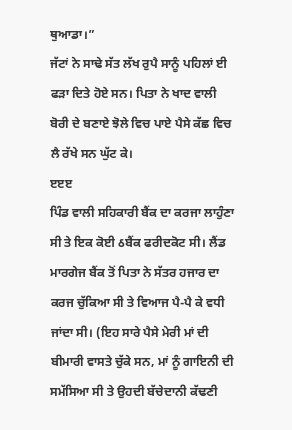ਥੁਆਡਾ।”
ਜੱਟਾਂ ਨੇ ਸਾਢੇ ਸੱਤ ਲੱਖ ਰੁਪੈ ਸਾਨੂੰ ਪਹਿਲਾਂ ਈ ਫੜਾ ਦਿਤੇ ਹੋਏ ਸਨ। ਪਿਤਾ ਨੇ ਖਾਦ ਵਾਲੀ ਬੋਰੀ ਦੇ ਬਣਾਏ ਝੋਲੇ ਵਿਚ ਪਾਏ ਪੈਸੇ ਕੱਛ ਵਿਚ ਲੈ ਰੱਖੇ ਸਨ ਘੁੱਟ ਕੇ।
ੲੲੲ
ਪਿੰਡ ਵਾਲੀ ਸਹਿਕਾਰੀ ਬੈਂਕ ਦਾ ਕਰਜਾ ਲਾਹੁੰਣਾ ਸੀ ਤੇ ਇਕ ਕੋਈ ઠਬੈਂਕ ਫਰੀਦਕੋਟ ਸੀ। ਲੈਂਡ ਮਾਰਗੇਜ ਬੈਂਕ ਤੋਂ ਪਿਤਾ ਨੇ ਸੱਤਰ ਹਜਾਰ ਦਾ ਕਰਜ ਚੁੱਕਿਆ ਸੀ ਤੇ ਵਿਆਜ ਪੈ-ਪੈ ਕੇ ਵਧੀ ਜਾਂਦਾ ਸੀ। (ਇਹ ਸਾਰੇ ਪੈਸੇ ਮੇਰੀ ਮਾਂ ਦੀ ਬੀਮਾਰੀ ਵਾਸਤੇ ਚੁੱਕੇ ਸਨ, ਮਾਂ ਨੂੰ ਗਾਇਨੀ ਦੀ ਸਮੱਸਿਆ ਸੀ ਤੇ ਉਹਦੀ ਬੱਚੇਦਾਨੀ ਕੱਢਣੀ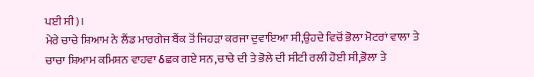ਪਈ ਸੀ)।
ਮੇਰੇ ਚਾਚੇ ਸ਼ਿਆਮ ਨੇ ਲੈਂਡ ਮਾਰਗੇਜ ਬੈਂਕ ਤੋਂ ਜਿਹੜਾ ਕਰਜਾ ਦੁਵਾਇਆ ਸੀ,ਉਹਦੇ ਵਿਚੋਂ ਭੋਲਾ ਮੋਟਰਾਂ ਵਾਲਾ ਤੇ ਚਾਚਾ ਸ਼ਿਆਮ ਕਮਿਸ਼ਨ ਵਾਹਵਾ ઠਛਕ ਗਏ ਸਨ,ਚਾਚੇ ਦੀ ਤੇ ਭੋਲੇ ਦੀ ਸੀਟੀ ਰਲੀ ਹੋਈ ਸੀ,ਭੋਲਾ ਤੇ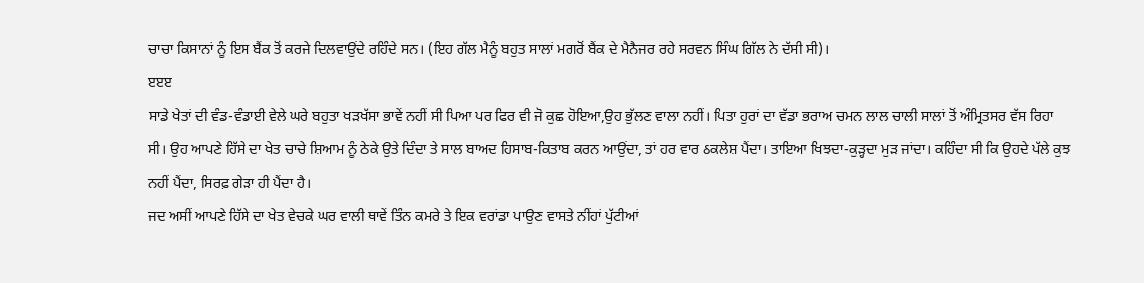ਚਾਚਾ ਕਿਸਾਨਾਂ ਨੂੰ ਇਸ ਬੈਂਕ ਤੋਂ ਕਰਜੇ ਦਿਲਵਾਉਂਦੇ ਰਹਿੰਦੇ ਸਨ। (ਇਹ ਗੱਲ ਮੈਨੂੰ ਬਹੁਤ ਸਾਲਾਂ ਮਗਰੋਂ ਬੈਂਕ ਦੇ ਮੈਨੈਜਰ ਰਹੇ ਸਰਵਨ ਸਿੰਘ ਗਿੱਲ ਨੇ ਦੱਸੀ ਸੀ)।
ੲੲੲ
ਸਾਡੇ ਖੇਤਾਂ ਦੀ ਵੰਡ-ਵੰਡਾਈ ਵੇਲੇ ਘਰੇ ਬਹੁਤਾ ਖੜਖੱਸਾ ਭਾਵੇਂ ਨਹੀਂ ਸੀ ਪਿਆ ਪਰ ਫਿਰ ਵੀ ਜੋ ਕੁਛ ਹੋਇਆ,ਉਹ ਭੁੱਲਣ ਵਾਲਾ ਨਹੀਂ। ਪਿਤਾ ਹੁਰਾਂ ਦਾ ਵੱਡਾ ਭਰਾਅ ਚਮਨ ਲਾਲ ਚਾਲੀ ਸਾਲਾਂ ਤੋਂ ਅੰਮ੍ਰਿਤਸਰ ਵੱਸ ਰਿਹਾ ਸੀ। ਉਹ ਆਪਣੇ ਹਿੱਸੇ ਦਾ ਖੇਤ ਚਾਚੇ ਸ਼ਿਆਮ ਨੂੰ ਠੇਕੇ ਉਤੇ ਦਿੰਦਾ ਤੇ ਸਾਲ ਬਾਅਦ ਹਿਸਾਬ-ਕਿਤਾਬ ਕਰਨ ਆਉਂਦਾ, ਤਾਂ ਹਰ ਵਾਰ ઠਕਲੇਸ਼ ਪੈਂਦਾ। ਤਾਇਆ ਖਿਝਦਾ-ਕੁੜ੍ਹਦਾ ਮੁੜ ਜਾਂਦਾ। ਕਹਿੰਦਾ ਸੀ ਕਿ ਉਹਦੇ ਪੱਲੇ ਕੁਝ ਨਹੀਂ ਪੈਂਦਾ, ਸਿਰਫ਼ ਗੇੜਾ ਹੀ ਪੈਂਦਾ ਹੈ।
ਜਦ ਅਸੀਂ ਆਪਣੇ ਹਿੱਸੇ ਦਾ ਖੇਤ ਵੇਚਕੇ ਘਰ ਵਾਲੀ ਥਾਵੇਂ ਤਿੰਨ ਕਮਰੇ ਤੇ ਇਕ ਵਰਾਂਡਾ ਪਾਉਣ ਵਾਸਤੇ ਨੀਂਹਾਂ ਪੁੱਟੀਆਂ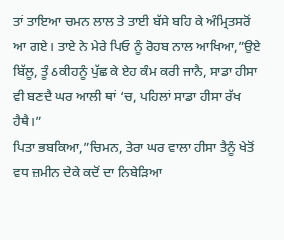ਤਾਂ ਤਾਇਆ ਚਮਨ ਲਾਲ ਤੇ ਤਾਈ ਬੱਸੇ ਬਹਿ ਕੇ ਅੰਮ੍ਰਿਤਸਰੋਂ ਆ ਗਏ। ਤਾਏ ਨੇ ਮੇਰੇ ਪਿਓ ਨੂੰ ਰੋਹਬ ਨਾਲ ਆਖਿਆ,”ਉਏ ਬਿੱਲੂ, ਤੂੰ ઠਕੀਹਨੂੰ ਪੁੱਛ ਕੇ ਏਹ ਕੰਮ ਕਰੀ ਜਾਨੈ, ਸਾਡਾ ਹੀਸਾ ਵੀ ਬਣਦੈ ਘਰ ਆਲੀ ਥਾਂ ‘ਚ, ਪਹਿਲਾਂ ਸਾਡਾ ਹੀਸਾ ਰੱਖ ਹੈਥੈ।”
ਪਿਤਾ ਭਬਕਿਆ,”ਚਿਮਨ, ਤੇਰਾ ਘਰ ਵਾਲਾ ਹੀਸਾ ਤੈਨੂੰ ਖੇਤੋਂ ਵਧ ਜ਼ਮੀਨ ਦੇਕੇ ਕਦੋਂ ਦਾ ਨਿਬੇੜਿਆ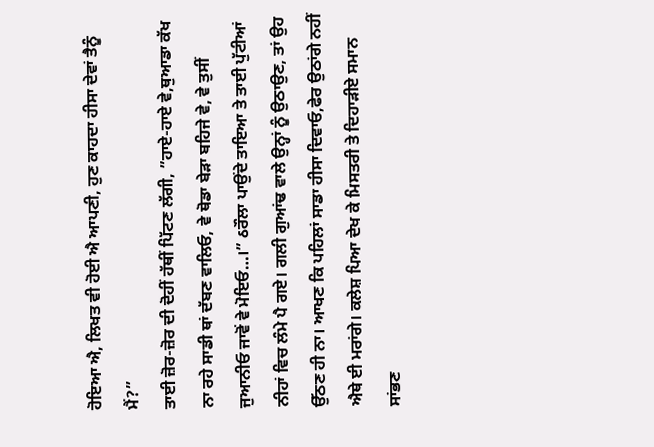ਹੋਇਆ ਐ, ਲਿਖਤ ਵੀ ਹੋਈ ਐ ਆਪਣੀ, ਹੁਣ ਕਾਹਦਾ ਹੀਸਾ ਦੇਵਾਂ ਤੈਨੂੰ ਮੈਂ?”
ਤਾਈ ਜ਼ੋਰ-ਜ਼ੋਰ ਦੀ ਦੋਹੀਂ ਹੱਥੀਂ ਪਿੱਟਣ ਲੱਗੀ, ”ਹਾਏ-ਹਾਏ ਵੇ,ਥੁਆਡਾ ਕੱਖ ਨਾ ਰਹੇ ਸਾਡੀ ਥਾਂ ਦੱਬਣ ਵਾਲਿਓ, ਵੇ ਥੋਡਾ ਬੇੜਾ ਬਹਿਜੇ ਵੇ, ਵੇ ਤੁਸੀਂ ਜੁਆਨੀਓ ਜਾਵੋਂ ਵੇ ਮੋਇਓ…।” ઠਰੌਲਾ ਪਾਉਂਦੇ ਤਾਇਆ ਤੇ ਤਾਈ ਪੁੱਟੀਆਂ ਨੀਹਾਂ ਵਿਚ ਲੰਮੇ ਪੈ ਗਏ। ਗਲੀ ਗੁਆਂਢ ਵਾਲੇ ਉਨ੍ਹਾਂ ਨੂੰ ਉਠਾਉਣ, ਤਾਂ ਉਹ ਉੱਠਣ ਹੀ ਨਾ। ਆਖਣ ਕਿ ਪਹਿਲਾਂ ਸਾਡਾ ਹੀਸਾ ਦਿਵਾਓ,ਫੇਰ ਉਠਾਂਗੇ ਨਹੀਂ ਐਥੇ ਈ ਮਰਾਂਗੇ। ਕਲੇਸ਼ ਪਿਆ ਦੇਖ ਕੇ ਮਿਸਤਰੀ ਤੇ ਦਿਹਾੜੀਏ ਸਮਾਨ ਸਾਂਭਣ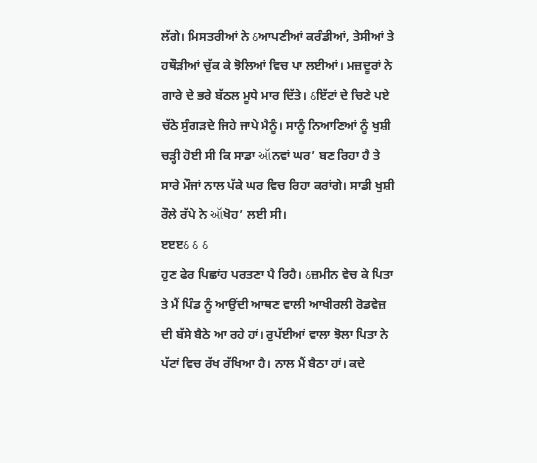ਲੱਗੇ। ਮਿਸਤਰੀਆਂ ਨੇ ઠਆਪਣੀਆਂ ਕਰੰਡੀਆਂ, ਤੇਸੀਆਂ ਤੇ ਹਥੌੜੀਆਂ ਚੁੱਕ ਕੇ ਝੋਲਿਆਂ ਵਿਚ ਪਾ ਲਈਆਂ। ਮਜ਼ਦੂਰਾਂ ਨੇ ਗਾਰੇ ਦੇ ਭਰੇ ਬੱਠਲ ਮੂਧੇ ਮਾਰ ਦਿੱਤੇ। ઠਇੱਟਾਂ ਦੇ ਚਿਣੇ ਪਏ ਚੱਠੇ ਸੁੰਗੜਦੇ ਜਿਹੇ ਜਾਪੇ ਮੈਨੂੰ। ਸਾਨੂੰ ਨਿਆਣਿਆਂ ਨੂੰ ਖੁਸ਼ੀ ਚੜ੍ਹੀ ਹੋਈ ਸੀ ਕਿ ਸਾਡਾ ઑਨਵਾਂ ਘਰ’ ਬਣ ਰਿਹਾ ਹੈ ਤੇ ਸਾਰੇ ਮੌਜਾਂ ਨਾਲ ਪੱਕੇ ਘਰ ਵਿਚ ਰਿਹਾ ਕਰਾਂਗੇ। ਸਾਡੀ ਖੁਸ਼ੀ ਰੌਲੇ ਰੱਪੇ ਨੇ ઑਖੋਹ’ ਲਈ ਸੀ।
ੲੲੲઠ ઠ ઠ
ਹੁਣ ਫੇਰ ਪਿਛਾਂਹ ਪਰਤਣਾ ਪੈ ਰਿਹੈ। ઠਜ਼ਮੀਨ ਵੇਚ ਕੇ ਪਿਤਾ ਤੇ ਮੈਂ ਪਿੰਡ ਨੂੰ ਆਉਂਦੀ ਆਥਣ ਵਾਲੀ ਆਖੀਰਲੀ ਰੋਡਵੇਜ਼ ਦੀ ਬੱਸੇ ਬੈਠੇ ਆ ਰਹੇ ਹਾਂ। ਰੁਪੱਈਆਂ ਵਾਲਾ ਝੋਲਾ ਪਿਤਾ ਨੇ ਪੱਟਾਂ ਵਿਚ ਰੱਖ ਰੱਖਿਆ ਹੈ। ਨਾਲ ਮੈਂ ਬੈਠਾ ਹਾਂ। ਕਦੇ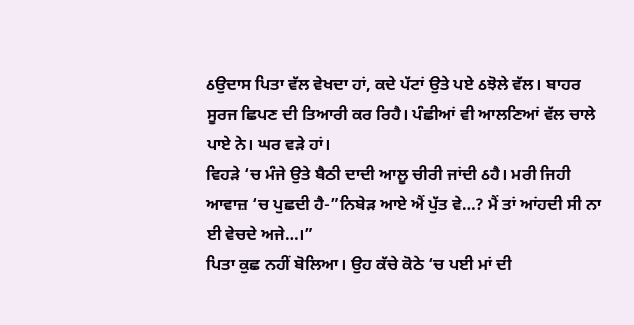ઠਉਦਾਸ ਪਿਤਾ ਵੱਲ ਵੇਖਦਾ ਹਾਂ, ਕਦੇ ਪੱਟਾਂ ਉਤੇ ਪਏ ઠਝੋਲੇ ਵੱਲ। ਬਾਹਰ ਸੂਰਜ ਛਿਪਣ ਦੀ ਤਿਆਰੀ ਕਰ ਰਿਹੈ। ਪੰਛੀਆਂ ਵੀ ਆਲਣਿਆਂ ਵੱਲ ਚਾਲੇ ਪਾਏ ਨੇ। ਘਰ ਵੜੇ ਹਾਂ।
ਵਿਹੜੇ ‘ਚ ਮੰਜੇ ਉਤੇ ਬੈਠੀ ਦਾਦੀ ਆਲੂ ਚੀਰੀ ਜਾਂਦੀ ઠਹੈ। ਮਰੀ ਜਿਹੀ ਆਵਾਜ਼ ‘ਚ ਪੁਛਦੀ ਹੈ-”ਨਿਬੇੜ ਆਏ ਐਂ ਪੁੱਤ ਵੇ…? ਮੈਂ ਤਾਂ ਆਂਹਦੀ ਸੀ ਨਾ ਈ ਵੇਚਦੇ ਅਜੇ…।”
ਪਿਤਾ ਕੁਛ ਨਹੀਂ ਬੋਲਿਆ। ਉਹ ਕੱਚੇ ਕੋਠੇ ‘ਚ ਪਈ ਮਾਂ ਦੀ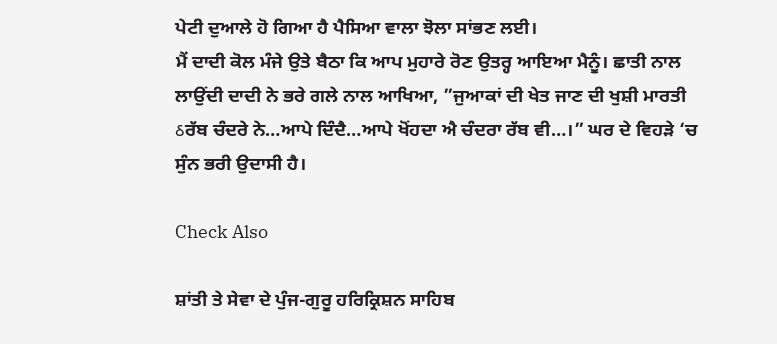ਪੇਟੀ ਦੁਆਲੇ ਹੋ ਗਿਆ ਹੈ ਪੈਸਿਆ ਵਾਲਾ ਝੋਲਾ ਸਾਂਭਣ ਲਈ।
ਮੈਂ ਦਾਦੀ ਕੋਲ ਮੰਜੇ ਉਤੇ ਬੈਠਾ ਕਿ ਆਪ ਮੁਹਾਰੇ ਰੋਣ ਉਤਰ੍ਹ ਆਇਆ ਮੈਨੂੰ। ਛਾਤੀ ਨਾਲ ਲਾਉਂਦੀ ਦਾਦੀ ਨੇ ਭਰੇ ਗਲੇ ਨਾਲ ਆਖਿਆ, ”ਜੁਆਕਾਂ ਦੀ ਖੇਤ ਜਾਣ ਦੀ ਖੁਸ਼ੀ ਮਾਰਤੀ ઠਰੱਬ ਚੰਦਰੇ ਨੇ…ਆਪੇ ਦਿੰਦੈ…ਆਪੇ ਖੋਂਹਦਾ ਐ ਚੰਦਰਾ ਰੱਬ ਵੀ…।” ਘਰ ਦੇ ਵਿਹੜੇ ‘ਚ ਸੁੰਨ ਭਰੀ ਉਦਾਸੀ ਹੈ।

Check Also

ਸ਼ਾਂਤੀ ਤੇ ਸੇਵਾ ਦੇ ਪੁੰਜ-ਗੁਰੂ ਹਰਿਕ੍ਰਿਸ਼ਨ ਸਾਹਿਬ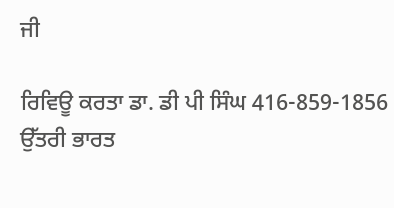ਜੀ

ਰਿਵਿਊ ਕਰਤਾ ਡਾ. ਡੀ ਪੀ ਸਿੰਘ 416-859-1856 ਉੱਤਰੀ ਭਾਰਤ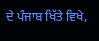ਦੇ ਪੰਜਾਬ ਖਿੱਤੇ ਵਿਖੇ,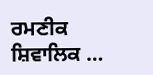ਰਮਣੀਕ ਸ਼ਿਵਾਲਿਕ …